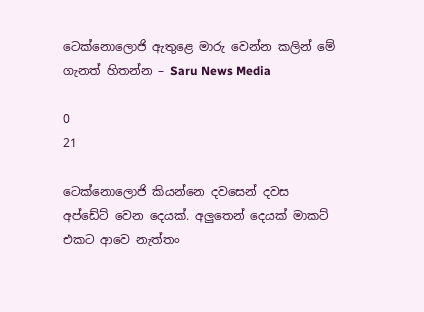ටෙක්නොලොජි ඇතුළෙ මාරු වෙන්න කලින් මේ ගැනත් හිතන්න – Saru News Media

0
21

ටෙක්නොලොජි කියන්නෙ දවසෙන් දවස අප්ඩේට් වෙන දෙයක්. අලුතෙන් දෙයක් මාකට් එකට ආවෙ නැත්තං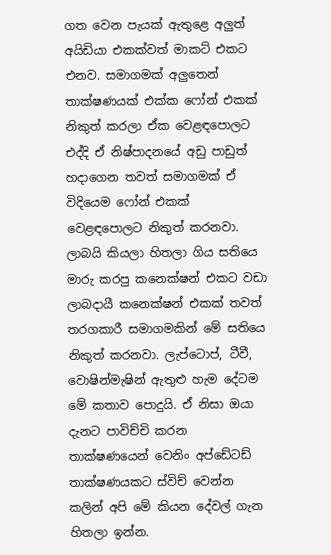ගත වෙන පැයක් ඇතුළෙ අලුත් අයිඩියා එකක්වත් මාකට් එකට එනව. සමාගමක් අලුතෙන් තාක්ෂණයක් එක්ක ෆෝන් එකක් නිකුත් කරලා ඒක වෙළඳපොලට එද්දි ඒ නිෂ්පාදනයේ අඩු පාඩුත් හදාගෙන තවත් සමාගමක් ඒ විදියෙම ෆෝන් එකක් වෙළඳපොලට නිකුත් කරනවා. ලාබයි කියලා හිතලා ගිය සතියෙ මාරු කරපු කනෙක්ෂන් එකට වඩා ලාබදායී කනෙක්ෂන් එකක් තවත් තරගකාරී සමාගමකින් මේ සතියෙ නිකුත් කරනවා. ලැප්ටොප්, ටීවී, වොෂින්මැෂින් ඇතුළු හැම දේටම මේ කතාව පොදුයි. ඒ නිසා ඔයා දැනට පාවිච්චි කරන තාක්ෂණයෙන් වෙනිං අප්ඩේටඩ් තාක්ෂණයකට ස්විච් වෙන්න කලින් අපි මේ කියන දේවල් ගැන හිතලා ඉන්න.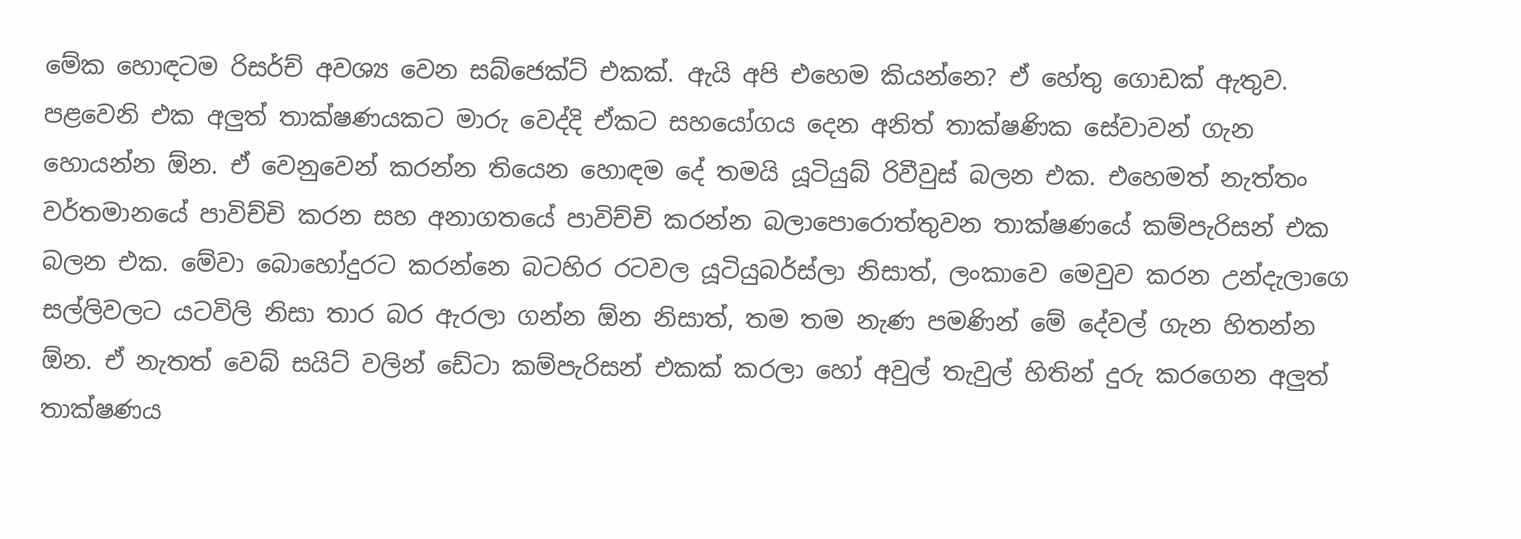මේක හොඳටම රිසර්ච් අවශ්‍ය වෙන සබ්ජෙක්ට් එකක්. ඇයි අපි එහෙම කියන්නෙ? ඒ හේතු ගොඩක් ඇතුව. පළවෙනි එක අලුත් තාක්ෂණයකට මාරු වෙද්දි ඒකට සහයෝගය දෙන අනිත් තාක්ෂණික සේවාවන් ගැන හොයන්න ඕන. ඒ වෙනුවෙන් කරන්න තියෙන හොඳම දේ තමයි යූටියුබ් රිවීවුස් බලන එක. එහෙමත් නැත්තං වර්තමානයේ පාවිච්චි කරන සහ අනාගතයේ පාවිච්චි කරන්න බලාපොරොත්තුවන තාක්ෂණයේ කම්පැරිසන් එක බලන එක. මේවා බොහෝදුරට කරන්නෙ බටහිර රටවල යූටියුබර්ස්ලා නිසාත්, ලංකාවෙ මෙවුව කරන උන්දැලාගෙ සල්ලිවලට යටවිලි නිසා තාර බර ඇරලා ගන්න ඕන නිසාත්, තම තම නැණ පමණින් මේ දේවල් ගැන හිතන්න ඕන. ඒ නැතත් වෙබ් සයිට් වලින් ඩේටා කම්පැරිසන් එකක් කරලා හෝ අවුල් තැවුල් හිතින් දුරු කරගෙන අලුත් තාක්ෂණය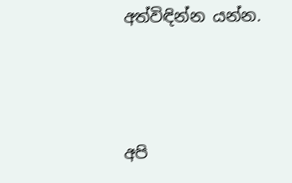අත්විඳින්න යන්න.



අපි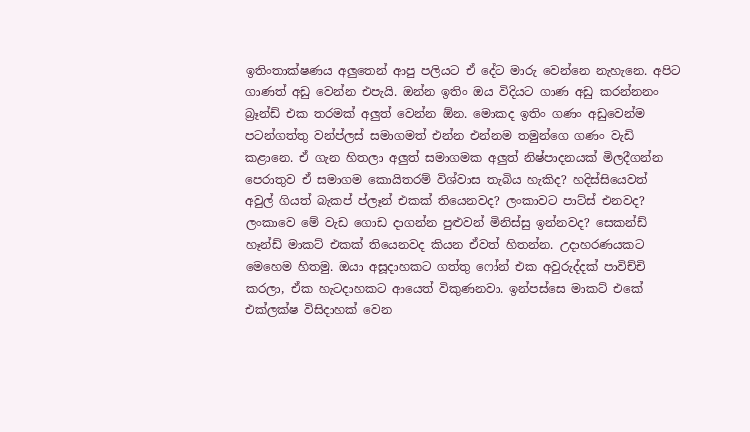ඉතිංතාක්ෂණය අලුතෙන් ආපු පලියට ඒ දේට මාරු වෙන්නෙ නැහැනෙ. අපිට ගාණත් අඩු වෙන්න එපැයි. ඔන්න ඉතිං ඔය විදියට ගාණ අඩු කරන්නනං බ්‍රෑන්ඩ් එක තරමක් අලුත් වෙන්න ඕන. මොකද ඉතිං ගණං අඩුවෙන්ම පටන්ගත්තු වන්ප්ලස් සමාගමත් එන්න එන්නම තමුන්ගෙ ගණං වැඩි කළානෙ. ඒ ගැන හිතලා අලුත් සමාගමක අලුත් නිෂ්පාදනයක් මිලදීගන්න පෙරාතුව ඒ සමාගම කොයිතරම් විශ්වාස තැබිය හැකිද? හදිස්සියෙවත් අවුල් ගියත් බැකප් ප්ලෑන් එකක් තියෙනවද? ලංකාවට පාට්ස් එනවද? ලංකාවෙ මේ වැඩ ගොඩ දාගන්න පුළුවන් මිනිස්සු ඉන්නවද? සෙකන්ඩ් හෑන්ඩ් මාකට් එකක් තියෙනවද කියන ඒවත් හිතන්න. උදාහරණයකට මෙහෙම හිතමු. ඔයා අසූදාහකට ගත්තු ෆෝන් එක අවුරුද්දක් පාවිච්චි කරලා, ඒක හැටදාහකට ආයෙත් විකුණනවා. ඉන්පස්සෙ මාකට් එකේ එක්ලක්ෂ විසිදාහක් වෙන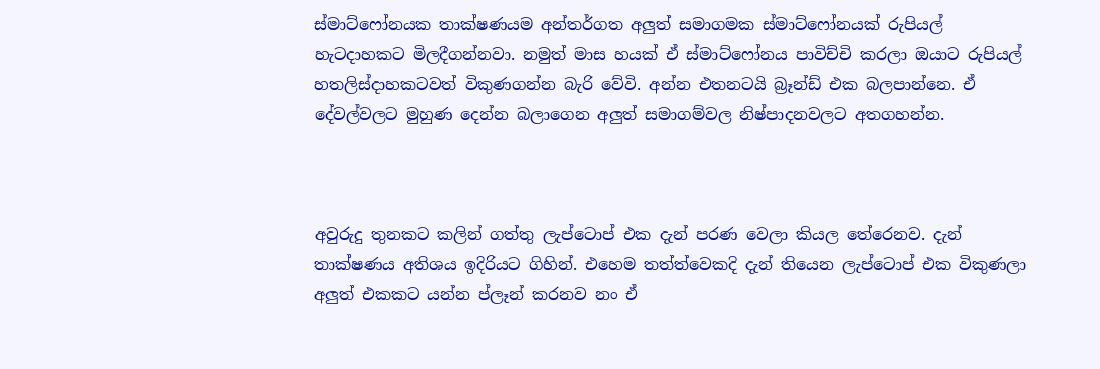ස්මාට්ෆෝනයක තාක්ෂණයම අන්තර්ගත අලුත් සමාගමක ස්මාට්ෆෝනයක් රුපියල් හැටදාහකට මිලදීගන්නවා. නමුත් මාස හයක් ඒ ස්මාට්ෆෝනය පාවිච්චි කරලා ඔයාට රුපියල් හතලිස්දාහකටවත් විකුණගන්න බැරි වේවි. අන්න එතනටයි බ්‍රෑන්ඩ් එක බලපාන්නෙ. ඒ දේවල්වලට මුහුණ දෙන්න බලාගෙන අලුත් සමාගම්වල නිෂ්පාදනවලට අතගහන්න.



අවුරුදු තුනකට කලින් ගත්තු ලැප්ටොප් එක දැන් පරණ වෙලා කියල තේරෙනව. දැන් තාක්ෂණය අතිශය ඉදිරියට ගිහින්. එහෙම තත්ත්වෙකදි දැන් තියෙන ලැප්ටොප් එක විකුණලා අලුත් එකකට යන්න ප්ලෑන් කරනව නං ඒ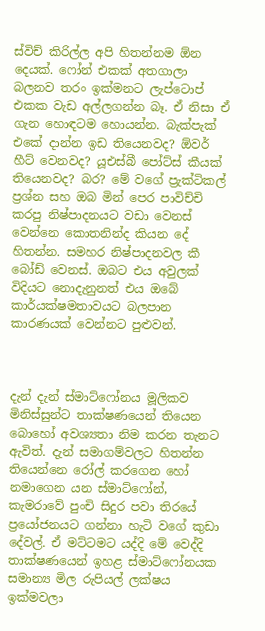ස්විච් කිරිල්ල අපි හිතන්නම ඕන දෙයක්. ෆෝන් එකක් අතගාලා බලනව තරං ඉක්මනට ලැප්ටොප් එකක වැඩ අල්ලගන්න බෑ. ඒ නිසා ඒ ගැන හොඳටම හොයන්න. බැක්පැක් එකේ දාන්න ඉඩ තියෙනවද? ඕවර් හීට් වෙනවද? යූඑස්බී පෝට්ස් කීයක් තියෙනවද? බර? මේ වගේ ප්‍රැක්ටිකල් ප්‍රශ්න සහ ඔබ මින් පෙර පාවිච්චි කරපු නිෂ්පාදනයට වඩා වෙනස් වෙන්නෙ කොතනින්ද කියන දේ හිතන්න. සමහර නිෂ්පාදනවල කී බෝඩ් වෙනස්. ඔබට එය අවුලක් විදියට නොදැනුනත් එය ඔබේ කාර්යක්ෂමතාවයට බලපාන කාරණයක් වෙන්නට පුළුවන්.



දැන් දැන් ස්මාට්ෆෝනය මූලිකව මිනිස්සුන්ට තාක්ෂණයෙන් තියෙන බොහෝ අවශ්‍යතා නිම කරන තැනට ඇවිත්. දැන් සමාගම්වලට හිතන්න තියෙන්නෙ රෝල් කරගෙන හෝ නමාගෙන යන ස්මාට්ෆෝන්, කැමරාවේ පුංචි සිදුර පවා තිරයේ ප්‍රයෝජනයට ගන්නා හැටි වගේ කුඩා දේවල්. ඒ මට්ටමට යද්දි මේ වෙද්දි තාක්ෂණයෙන් ඉහළ ස්මාට්ෆෝනයක සමාන්‍ය මිල රුපියල් ලක්ෂය ඉක්මවලා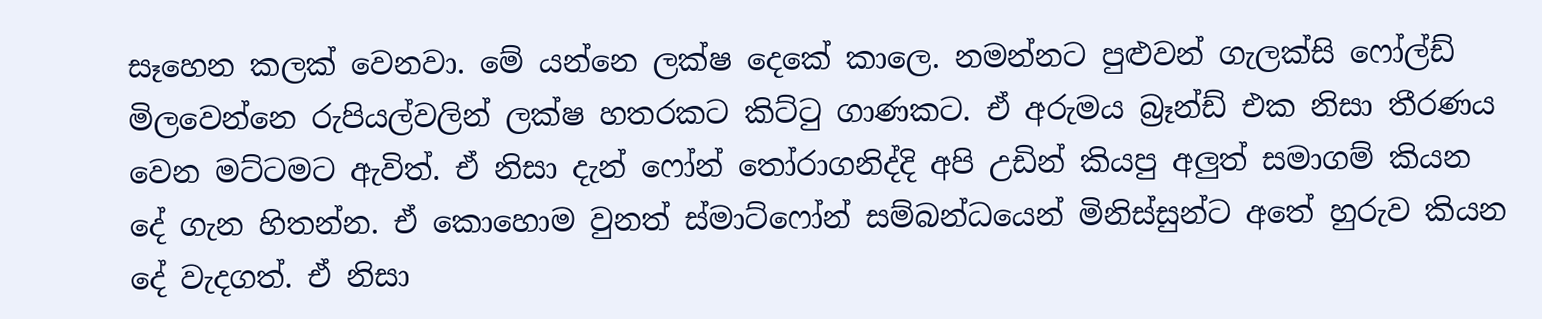සෑහෙන කලක් වෙනවා. මේ යන්නෙ ලක්ෂ දෙකේ කාලෙ. නමන්නට පුළුවන් ගැලක්සි ෆෝල්ඩ් මිලවෙන්නෙ රුපියල්වලින් ලක්ෂ හතරකට කිට්ටු ගාණකට. ඒ අරුමය බ්‍රෑන්ඩ් එක නිසා තීරණය වෙන මට්ටමට ඇවිත්. ඒ නිසා දැන් ෆෝන් තෝරාගනිද්දි අපි උඩින් කියපු අලුත් සමාගම් කියන දේ ගැන හිතන්න. ඒ කොහොම වුනත් ස්මාට්ෆෝන් සම්බන්ධයෙන් මිනිස්සුන්ට අතේ හුරුව කියන දේ වැදගත්. ඒ නිසා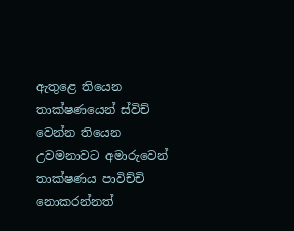ඇතුළෙ තියෙන තාක්ෂණයෙන් ස්විච් වෙන්න තියෙන උවමනාවට අමාරුවෙන් තාක්ෂණය පාවිච්චි නොකරන්නත්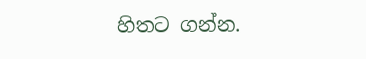හිතට ගන්න.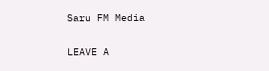Saru FM Media

LEAVE A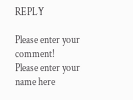REPLY

Please enter your comment!
Please enter your name here